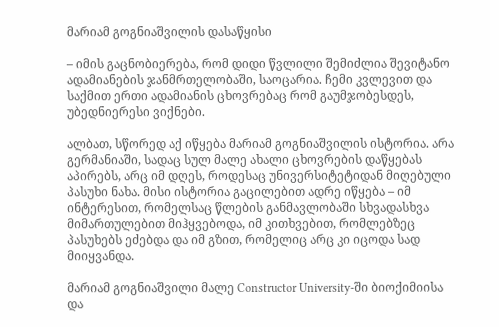მარიამ გოგნიაშვილის დასაწყისი

– იმის გაცნობიერება, რომ დიდი წვლილი შემიძლია შევიტანო ადამიანების ჯანმრთელობაში, საოცარია. ჩემი კვლევით და საქმით ერთი ადამიანის ცხოვრებაც რომ გაუმჯობესდეს, უბედნიერესი ვიქნები.

ალბათ, სწორედ აქ იწყება მარიამ გოგნიაშვილის ისტორია. არა გერმანიაში, სადაც სულ მალე ახალი ცხოვრების დაწყებას აპირებს, არც იმ დღეს, როდესაც უნივერსიტეტიდან მიღებული პასუხი ნახა. მისი ისტორია გაცილებით ადრე იწყება – იმ ინტერესით, რომელსაც წლების განმავლობაში სხვადასხვა მიმართულებით მიჰყვებოდა, იმ კითხვებით, რომლებზეც პასუხებს ეძებდა და იმ გზით, რომელიც არც კი იცოდა სად მიიყვანდა.

მარიამ გოგნიაშვილი მალე Constructor University-ში ბიოქიმიისა და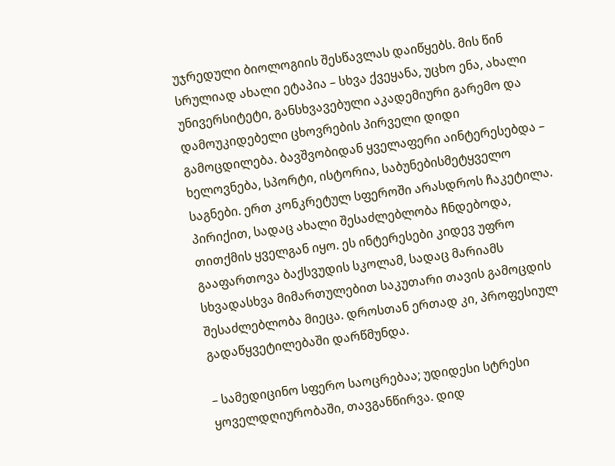უჯრედული ბიოლოგიის შესწავლას დაიწყებს. მის წინ სრულიად ახალი ეტაპია – სხვა ქვეყანა, უცხო ენა, ახალი უნივერსიტეტი, განსხვავებული აკადემიური გარემო და დამოუკიდებელი ცხოვრების პირველი დიდი გამოცდილება. ბავშვობიდან ყველაფერი აინტერესებდა – ხელოვნება, სპორტი, ისტორია, საბუნებისმეტყველო საგნები. ერთ კონკრეტულ სფეროში არასდროს ჩაკეტილა. პირიქით, სადაც ახალი შესაძლებლობა ჩნდებოდა, თითქმის ყველგან იყო. ეს ინტერესები კიდევ უფრო გააფართოვა ბაქსვუდის სკოლამ, სადაც მარიამს სხვადასხვა მიმართულებით საკუთარი თავის გამოცდის შესაძლებლობა მიეცა. დროსთან ერთად კი, პროფესიულ გადაწყვეტილებაში დარწმუნდა.

– სამედიცინო სფერო საოცრებაა; უდიდესი სტრესი ყოველდღიურობაში, თავგანწირვა. დიდ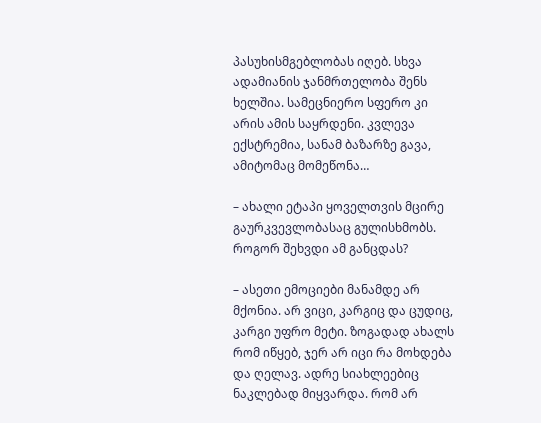პასუხისმგებლობას იღებ. სხვა ადამიანის ჯანმრთელობა შენს ხელშია. სამეცნიერო სფერო კი არის ამის საყრდენი. კვლევა ექსტრემია, სანამ ბაზარზე გავა, ამიტომაც მომეწონა…

– ახალი ეტაპი ყოველთვის მცირე გაურკვევლობასაც გულისხმობს. როგორ შეხვდი ამ განცდას?

– ასეთი ემოციები მანამდე არ მქონია. არ ვიცი, კარგიც და ცუდიც, კარგი უფრო მეტი. ზოგადად ახალს რომ იწყებ, ჯერ არ იცი რა მოხდება და ღელავ. ადრე სიახლეებიც ნაკლებად მიყვარდა. რომ არ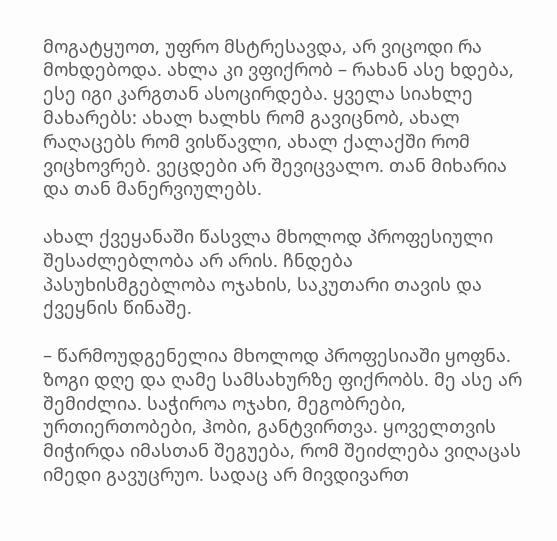მოგატყუოთ, უფრო მსტრესავდა, არ ვიცოდი რა მოხდებოდა. ახლა კი ვფიქრობ – რახან ასე ხდება, ესე იგი კარგთან ასოცირდება. ყველა სიახლე მახარებს: ახალ ხალხს რომ გავიცნობ, ახალ რაღაცებს რომ ვისწავლი, ახალ ქალაქში რომ ვიცხოვრებ. ვეცდები არ შევიცვალო. თან მიხარია და თან მანერვიულებს.

ახალ ქვეყანაში წასვლა მხოლოდ პროფესიული შესაძლებლობა არ არის. ჩნდება პასუხისმგებლობა ოჯახის, საკუთარი თავის და ქვეყნის წინაშე.

– წარმოუდგენელია მხოლოდ პროფესიაში ყოფნა. ზოგი დღე და ღამე სამსახურზე ფიქრობს. მე ასე არ შემიძლია. საჭიროა ოჯახი, მეგობრები, ურთიერთობები, ჰობი, განტვირთვა. ყოველთვის მიჭირდა იმასთან შეგუება, რომ შეიძლება ვიღაცას იმედი გავუცრუო. სადაც არ მივდივართ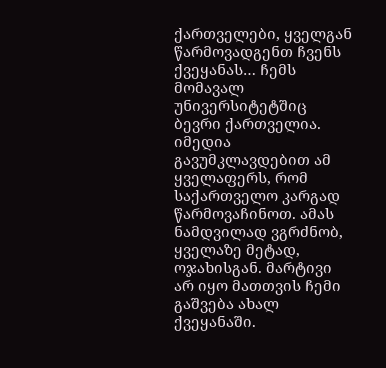ქართველები, ყველგან წარმოვადგენთ ჩვენს ქვეყანას… ჩემს მომავალ უნივერსიტეტშიც ბევრი ქართველია. იმედია გავუმკლავდებით ამ ყველაფერს, რომ საქართველო კარგად წარმოვაჩინოთ. ამას ნამდვილად ვგრძნობ, ყველაზე მეტად, ოჯახისგან. მარტივი არ იყო მათთვის ჩემი გაშვება ახალ ქვეყანაში.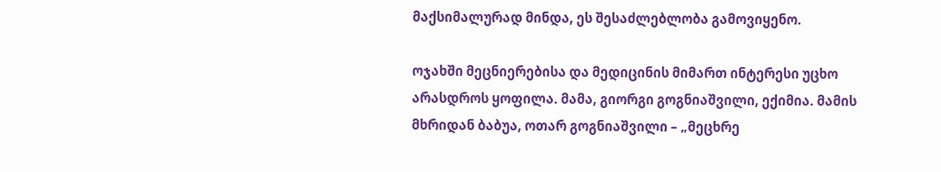მაქსიმალურად მინდა, ეს შესაძლებლობა გამოვიყენო.

ოჯახში მეცნიერებისა და მედიცინის მიმართ ინტერესი უცხო არასდროს ყოფილა. მამა, გიორგი გოგნიაშვილი, ექიმია. მამის მხრიდან ბაბუა, ოთარ გოგნიაშვილი – „მეცხრე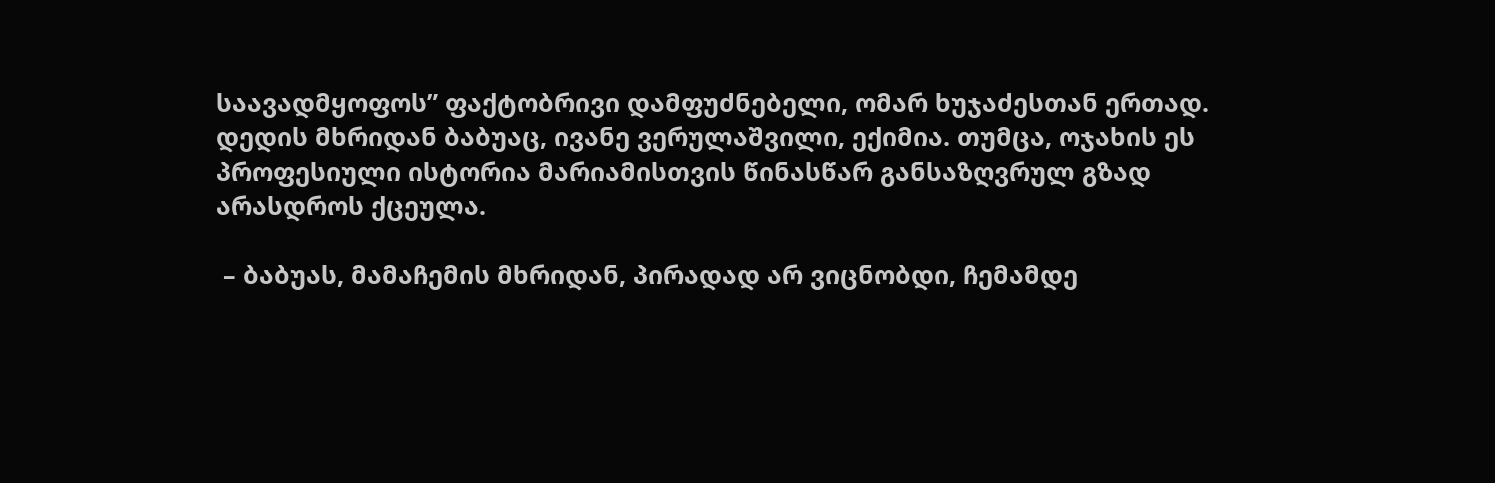საავადმყოფოს” ფაქტობრივი დამფუძნებელი, ომარ ხუჯაძესთან ერთად. დედის მხრიდან ბაბუაც, ივანე ვერულაშვილი, ექიმია. თუმცა, ოჯახის ეს პროფესიული ისტორია მარიამისთვის წინასწარ განსაზღვრულ გზად არასდროს ქცეულა.

 – ბაბუას, მამაჩემის მხრიდან, პირადად არ ვიცნობდი, ჩემამდე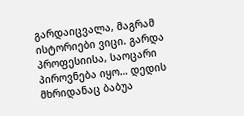გარდაიცვალა, მაგრამ ისტორიები ვიცი. გარდა პროფესიისა, საოცარი პიროვნება იყო… დედის მხრიდანაც ბაბუა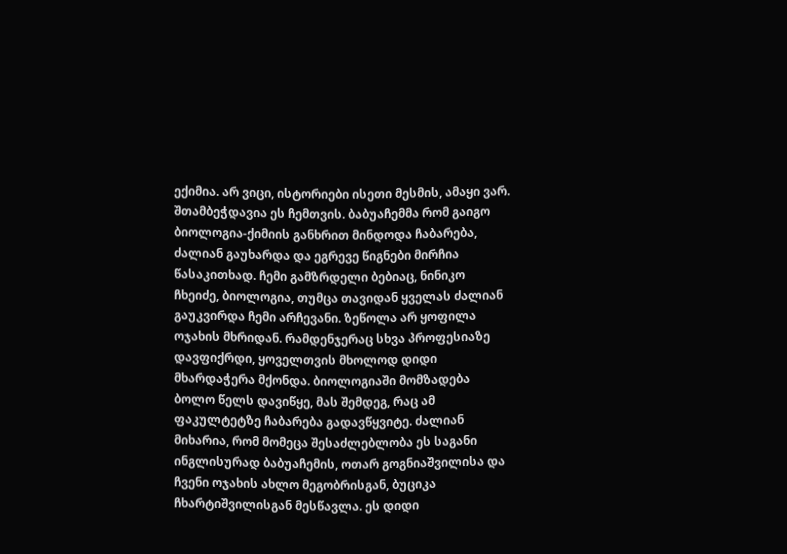ექიმია. არ ვიცი, ისტორიები ისეთი მესმის, ამაყი ვარ. შთამბეჭდავია ეს ჩემთვის. ბაბუაჩემმა რომ გაიგო ბიოლოგია-ქიმიის განხრით მინდოდა ჩაბარება, ძალიან გაუხარდა და ეგრევე წიგნები მირჩია წასაკითხად. ჩემი გამზრდელი ბებიაც, ნინიკო ჩხეიძე, ბიოლოგია, თუმცა თავიდან ყველას ძალიან გაუკვირდა ჩემი არჩევანი. ზეწოლა არ ყოფილა ოჯახის მხრიდან. რამდენჯერაც სხვა პროფესიაზე დავფიქრდი, ყოველთვის მხოლოდ დიდი მხარდაჭერა მქონდა. ბიოლოგიაში მომზადება ბოლო წელს დავიწყე, მას შემდეგ, რაც ამ ფაკულტეტზე ჩაბარება გადავწყვიტე. ძალიან მიხარია, რომ მომეცა შესაძლებლობა ეს საგანი ინგლისურად ბაბუაჩემის, ოთარ გოგნიაშვილისა და ჩვენი ოჯახის ახლო მეგობრისგან, ბუციკა ჩხარტიშვილისგან მესწავლა. ეს დიდი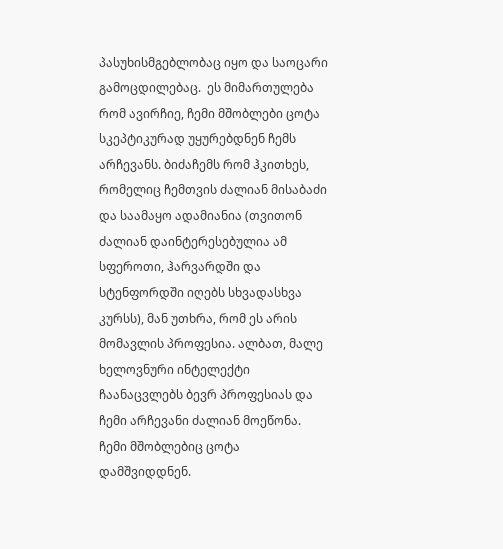პასუხისმგებლობაც იყო და საოცარი გამოცდილებაც.  ეს მიმართულება რომ ავირჩიე, ჩემი მშობლები ცოტა სკეპტიკურად უყურებდნენ ჩემს არჩევანს. ბიძაჩემს რომ ჰკითხეს, რომელიც ჩემთვის ძალიან მისაბაძი და საამაყო ადამიანია (თვითონ ძალიან დაინტერესებულია ამ სფეროთი, ჰარვარდში და სტენფორდში იღებს სხვადასხვა კურსს), მან უთხრა, რომ ეს არის მომავლის პროფესია. ალბათ, მალე ხელოვნური ინტელექტი ჩაანაცვლებს ბევრ პროფესიას და ჩემი არჩევანი ძალიან მოეწონა. ჩემი მშობლებიც ცოტა დამშვიდდნენ.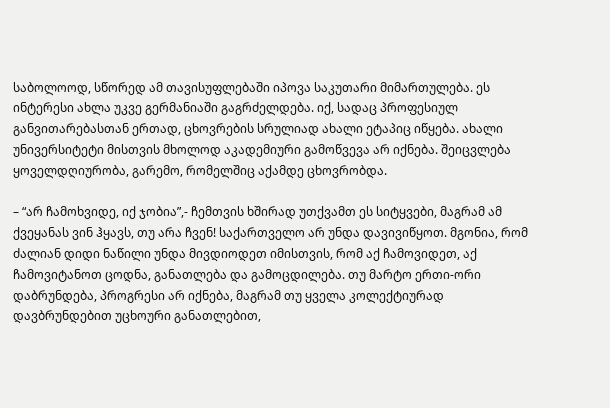საბოლოოდ, სწორედ ამ თავისუფლებაში იპოვა საკუთარი მიმართულება. ეს ინტერესი ახლა უკვე გერმანიაში გაგრძელდება. იქ, სადაც პროფესიულ განვითარებასთან ერთად, ცხოვრების სრულიად ახალი ეტაპიც იწყება. ახალი უნივერსიტეტი მისთვის მხოლოდ აკადემიური გამოწვევა არ იქნება. შეიცვლება ყოველდღიურობა, გარემო, რომელშიც აქამდე ცხოვრობდა.

– “არ ჩამოხვიდე, იქ ჯობია”,- ჩემთვის ხშირად უთქვამთ ეს სიტყვები, მაგრამ ამ ქვეყანას ვინ ჰყავს, თუ არა ჩვენ! საქართველო არ უნდა დავივიწყოთ. მგონია, რომ ძალიან დიდი ნაწილი უნდა მივდიოდეთ იმისთვის, რომ აქ ჩამოვიდეთ, აქ ჩამოვიტანოთ ცოდნა, განათლება და გამოცდილება. თუ მარტო ერთი-ორი დაბრუნდება, პროგრესი არ იქნება, მაგრამ თუ ყველა კოლექტიურად დავბრუნდებით უცხოური განათლებით,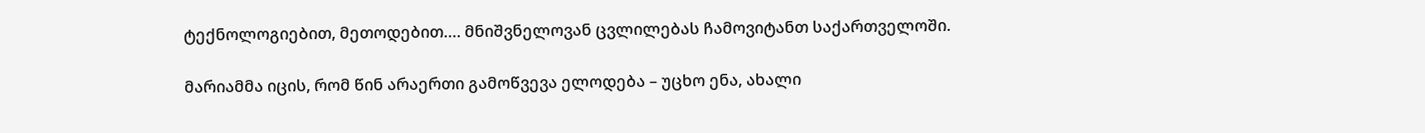ტექნოლოგიებით, მეთოდებით…. მნიშვნელოვან ცვლილებას ჩამოვიტანთ საქართველოში.

მარიამმა იცის, რომ წინ არაერთი გამოწვევა ელოდება – უცხო ენა, ახალი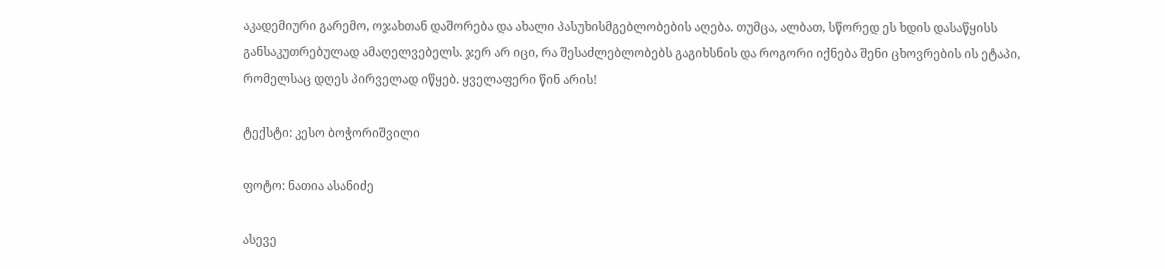აკადემიური გარემო, ოჯახთან დაშორება და ახალი პასუხისმგებლობების აღება. თუმცა, ალბათ, სწორედ ეს ხდის დასაწყისს განსაკუთრებულად ამაღელვებელს. ჯერ არ იცი, რა შესაძლებლობებს გაგიხსნის და როგორი იქნება შენი ცხოვრების ის ეტაპი, რომელსაც დღეს პირველად იწყებ. ყველაფერი წინ არის!

ტექსტი: კესო ბოჭორიშვილი

ფოტო: ნათია ასანიძე

ასევე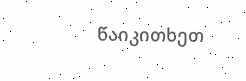წაიკითხეთ